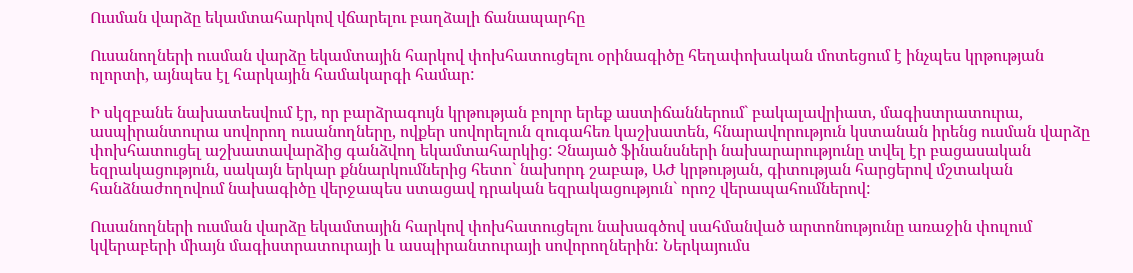Ուսման վարձը եկամտահարկով վճարելու բաղձալի ճանապարհը

Ուսանողների ուսման վարձը եկամտային հարկով փոխհատուցելու օրինագիծը հեղափոխական մոտեցում է ինչպես կրթության ոլորտի, այնպես էլ հարկային համակարգի համար:

Ի սկզբանե նախատեսվում էր, որ բարձրագույն կրթության բոլոր երեք աստիճաններում` բակալավրիատ, մագիստրատուրա, ասպիրանտուրա սովորող ուսանողները, ովքեր սովորելուն զուգահեռ կաշխատեն, հնարավորություն կստանան իրենց ուսման վարձը փոխհատուցել աշխատավարձից գանձվող եկամտահարկից: Չնայած ֆինանսների նախարարությունը տվել էր բացասական եզրակացություն, սակայն երկար քննարկումներից հետո` նախորդ շաբաթ, ԱԺ կրթության, գիտության հարցերով մշտական հանձնաժողովում նախագիծը վերջապես ստացավ դրական եզրակացություն` որոշ վերապահումներով:

Ուսանողների ուսման վարձը եկամտային հարկով փոխհատուցելու նախագծով սահմանված արտոնությունը առաջին փուլում կվերաբերի միայն մագիստրատուրայի և ասպիրանտուրայի սովորողներին: Ներկայումս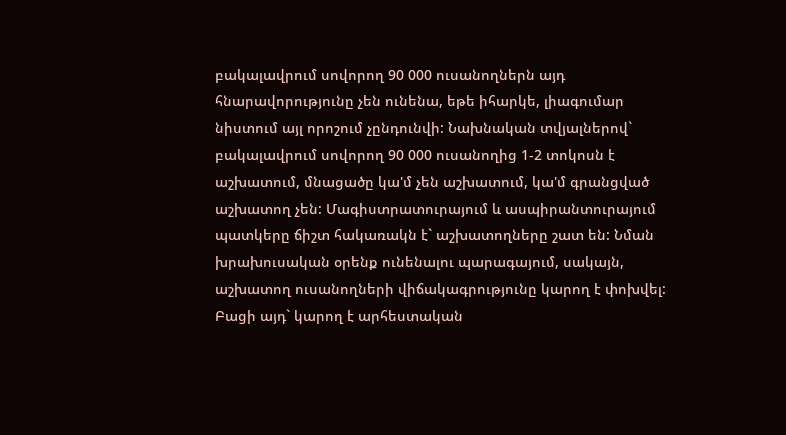բակալավրում սովորող 90 000 ուսանողներն այդ հնարավորությունը չեն ունենա, եթե իհարկե, լիագումար նիստում այլ որոշում չընդունվի: Նախնական տվյալներով` բակալավրում սովորող 90 000 ուսանողից 1-2 տոկոսն է աշխատում, մնացածը կա'մ չեն աշխատում, կա'մ գրանցված աշխատող չեն: Մագիստրատուրայում և ասպիրանտուրայում պատկերը ճիշտ հակառակն է` աշխատողները շատ են: Նման խրախուսական օրենք ունենալու պարագայում, սակայն, աշխատող ուսանողների վիճակագրությունը կարող է փոխվել: Բացի այդ` կարող է արհեստական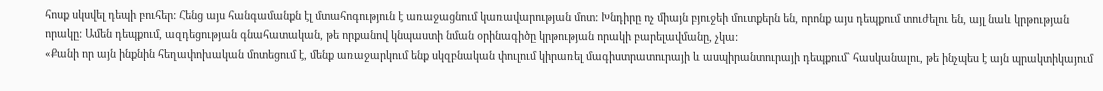հոսք սկսվել դեպի բուհեր: Հենց այս հանգամանքն էլ մտահոգություն է առաջացնում կառավարության մոտ: Խնդիրը ոչ միայն բյուջեի մուտքերն են, որոնք այս դեպքում տուժելու են, այլ նաև կրթության որակը: Ամեն դեպքում, ազդեցության գնահատական, թե որքանով կնպաստի նման օրինագիծը կրթության որակի բարելավմանը, չկա:
«Քանի որ այն ինքնին հեղափոխական մոտեցում է, մենք առաջարկում ենք սկզբնական փուլում կիրառել մագիստրատուրայի և ասպիրանտուրայի դեպքում` հասկանալու, թե ինչպես է այն պրակտիկայում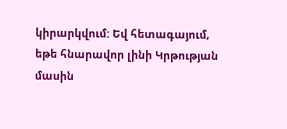կիրարկվում: Եվ հետագայում, եթե հնարավոր լինի Կրթության մասին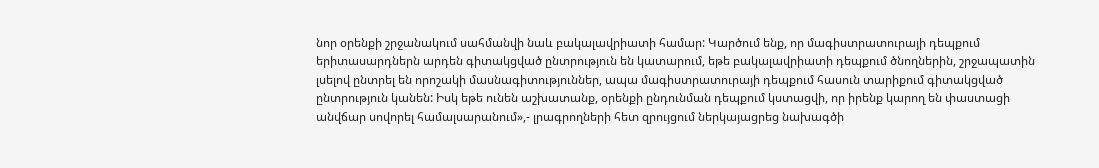նոր օրենքի շրջանակում սահմանվի նաև բակալավրիատի համար: Կարծում ենք, որ մագիստրատուրայի դեպքում երիտասարդներն արդեն գիտակցված ընտրություն են կատարում, եթե բակալավրիատի դեպքում ծնողներին, շրջապատին լսելով ընտրել են որոշակի մասնագիտություններ, ապա մագիստրատուրայի դեպքում հասուն տարիքում գիտակցված ընտրություն կանեն: Իսկ եթե ունեն աշխատանք, օրենքի ընդունման դեպքում կստացվի, որ իրենք կարող են փաստացի անվճար սովորել համալսարանում»,- լրագրողների հետ զրույցում ներկայացրեց նախագծի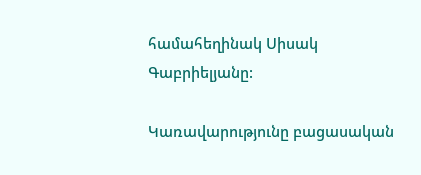համահեղինակ Սիսակ Գաբրիելյանը:

Կառավարությունը բացասական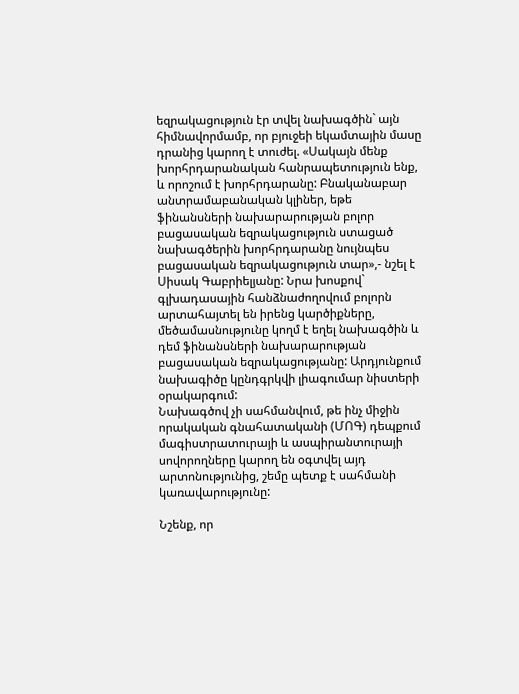եզրակացություն էր տվել նախագծին` այն հիմնավորմամբ, որ բյուջեի եկամտային մասը դրանից կարող է տուժել. «Սակայն մենք խորհրդարանական հանրապետություն ենք, և որոշում է խորհրդարանը: Բնականաբար անտրամաբանական կլիներ, եթե ֆինանսների նախարարության բոլոր բացասական եզրակացություն ստացած նախագծերին խորհրդարանը նույնպես բացասական եզրակացություն տար»,- նշել է Սիսակ Գաբրիելյանը: Նրա խոսքով` գլխադասային հանձնաժողովում բոլորն արտահայտել են իրենց կարծիքները, մեծամասնությունը կողմ է եղել նախագծին և դեմ ֆինանսների նախարարության բացասական եզրակացությանը: Արդյունքում նախագիծը կընդգրկվի լիագումար նիստերի օրակարգում:
Նախագծով չի սահմանվում, թե ինչ միջին որակական գնահատականի (ՄՈԳ) դեպքում մագիստրատուրայի և ասպիրանտուրայի սովորողները կարող են օգտվել այդ արտոնությունից, շեմը պետք է սահմանի կառավարությունը:

Նշենք, որ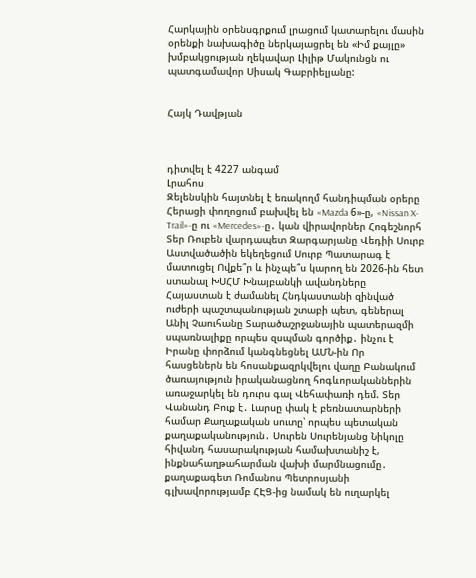Հարկային օրենսգրքում լրացում կատարելու մասին օրենքի նախագիծը ներկայացրել են «Իմ քայլը» խմբակցության ղեկավար Լիլիթ Մակունցն ու պատգամավոր Սիսակ Գաբրիելյանը:


Հայկ Դավթյան



դիտվել է 4227 անգամ
Լրահոս
Զելենսկին հայտնել է եռակողմ հանդիպման օրերը Հերացի փողոցում բախվել են «Mazda 6»-ը, «Nissan X-Trail»-ը ու «Mercedes»-ը․ կան վիրավորներ Հոգեշնորհ Տեր Ռուբեն վարդապետ Զարգարյանը Վեդիի Սուրբ Աստվածածին եկեղեցում Սուրբ Պատարագ է մատուցել Ովքե՞ր և ինչպե՞ս կարող են 2026-ին հետ ստանալ ԽՍՀՄ Խնայբանկի ավանդները Հայաստան է ժամանել Հնդկաստանի զինված ուժերի պաշտպանության շտաբի պետ, գեներալ Անիլ Չաուհանը Տարածաշրջանային պատերազմի սպառնալիքը որպես զսպման գործիք․ ինչու է Իրանը փորձում կանգնեցնել ԱՄՆ-ին Որ հասցեներն են հոսանքազրկվելու վաղը Բանակում ծառայություն իրականացնող հոգևորականներին առաջարկել են դուրս գալ Վեհափառի դեմ. Տեր Վանանդ Բուք է․ Լարսը փակ է բեռնատարների համար Քաղաքական սուտը՝ որպես պետական քաղաքականություն․ Սուրեն Սուրենյանց Նիկոլը հիվանդ հասարակության համախտանիշ է, ինքնահաղթահարման վախի մարմնացումը․ քաղաքագետ Ռոմանոս Պետրոսյանի գլխավորությամբ ՀԷՑ-ից նամակ են ուղարկել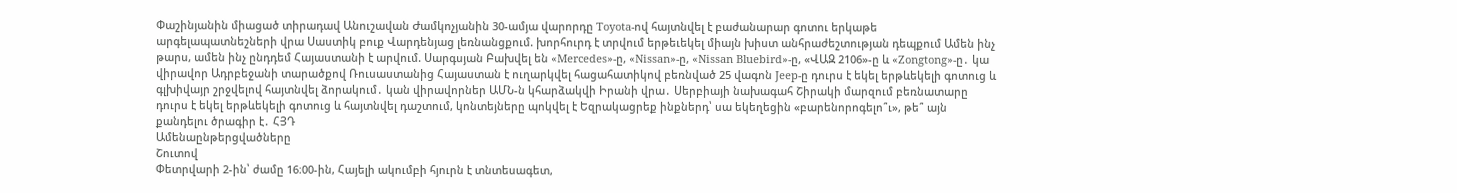Փաշինյանին միացած տիրադավ Անուշավան Ժամկոչյանին 30-ամյա վարորդը Toyota-ով հայտնվել է բաժանարար գոտու երկաթե արգելապատնեշների վրա Սաստիկ բուք Վարդենյաց լեռնանցքում. խորհուրդ է տրվում երթեւեկել միայն խիստ անհրաժեշտության դեպքում Ամեն ինչ թարս, ամեն ինչ ընդդեմ Հայաստանի է արվում. Սարգսյան Բախվել են «Mercedes»-ը, «Nissan»-ը, «Nissan Bluebird»-ը, «ՎԱԶ 2106»-ը և «Zongtong»-ը․ կա վիրավոր Ադրբեջանի տարածքով Ռուսաստանից Հայաստան է ուղարկվել հացահատիկով բեռնված 25 վագոն Jeep-ը դուրս է եկել երթևեկելի գոտուց և գլխիվայր շրջվելով հայտնվել ձորակում․ կան վիրավորներ ԱՄՆ-ն կհարձակվի Իրանի վրա․ Սերբիայի նախագահ Շիրակի մարզում բեռնատարը դուրս է եկել երթևեկելի գոտուց և հայտնվել դաշտում, կոնտեյները պոկվել է Եզրակացրեք ինքներդ՝ սա եկեղեցին «բարենորոգելո՞ւ», թե՞ այն քանդելու ծրագիր է․ ՀՅԴ
Ամենաընթերցվածները
Շուտով
Փետրվարի 2-ին՝ ժամը 16։00-ին, Հայելի ակումբի հյուրն է տնտեսագետ,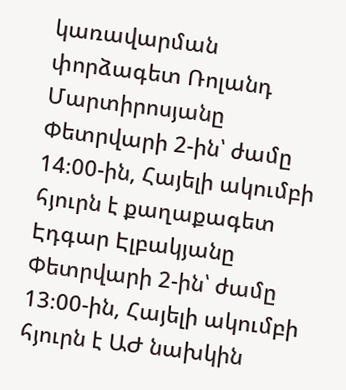կառավարման փորձագետ Ռոլանդ Մարտիրոսյանը Փետրվարի 2-ին՝ ժամը 14։00-ին, Հայելի ակումբի հյուրն է քաղաքագետ Էդգար Էլբակյանը Փետրվարի 2-ին՝ ժամը 13։00-ին, Հայելի ակումբի հյուրն է ԱԺ նախկին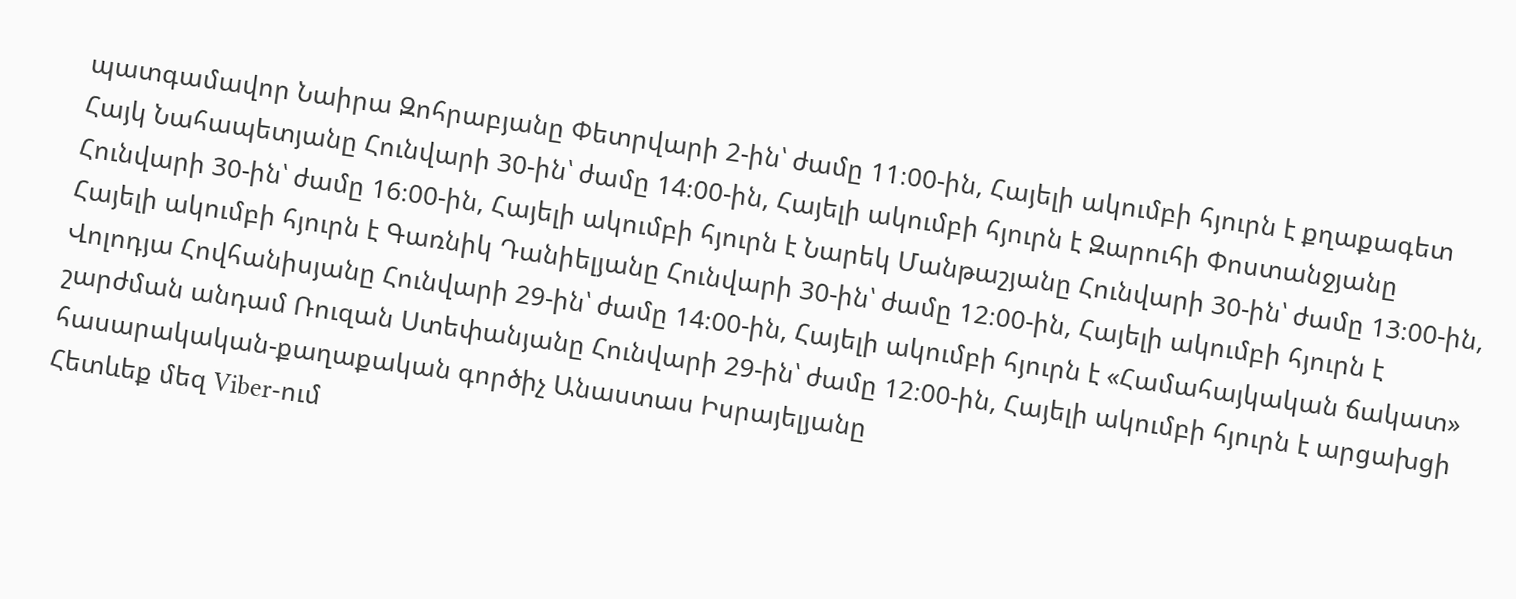պատգամավոր Նաիրա Զոհրաբյանը Փետրվարի 2-ին՝ ժամը 11։00-ին, Հայելի ակումբի հյուրն է քղաքագետ Հայկ Նահապետյանը Հունվարի 30-ին՝ ժամը 14։00-ին, Հայելի ակումբի հյուրն է Զարուհի Փոստանջյանը Հունվարի 30-ին՝ ժամը 16։00-ին, Հայելի ակումբի հյուրն է Նարեկ Մանթաշյանը Հունվարի 30-ին՝ ժամը 13։00-ին, Հայելի ակումբի հյուրն է Գառնիկ Դանիելյանը Հունվարի 30-ին՝ ժամը 12։00-ին, Հայելի ակումբի հյուրն է Վոլոդյա Հովհանիսյանը Հունվարի 29-ին՝ ժամը 14։00-ին, Հայելի ակումբի հյուրն է «Համահայկական ճակատ» շարժման անդամ Ռուզան Ստեփանյանը Հունվարի 29-ին՝ ժամը 12։00-ին, Հայելի ակումբի հյուրն է արցախցի հասարակական-քաղաքական գործիչ Անաստաս Իսրայելյանը
Հետևեք մեզ Viber-ում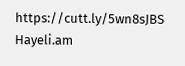https://cutt.ly/5wn8sJBS
Hayeli.am